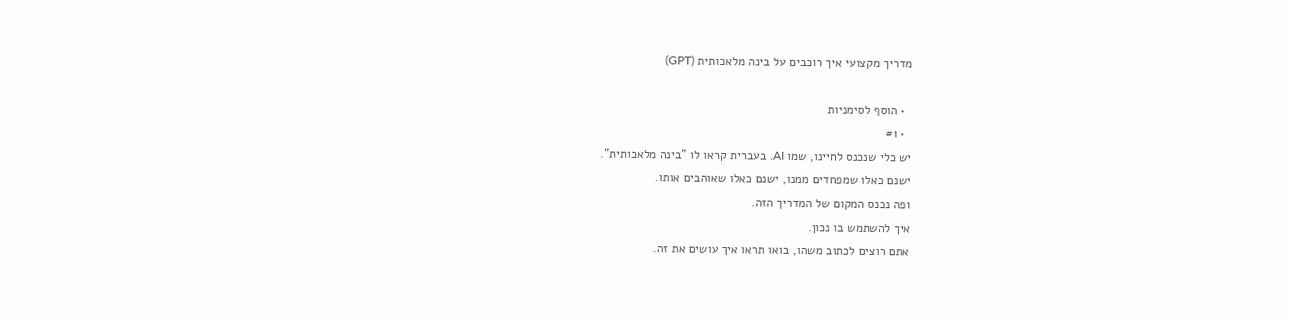מדריך מקצועי איך רוכבים על בינה מלאכותית (GPT)

  • הוסף לסימניות
  • #1
יש כלי שנכנס לחיינו, שמו AI. בעברית קראו לו "בינה מלאכותית".
ישנם כאלו שמפחדים ממנו, ישנם כאלו שאוהבים אותו.
ופה נכנס המקום של המדריך הזה.
איך להשתמש בו נכון.
אתם רוצים לכתוב משהו, בואו תראו איך עושים את זה.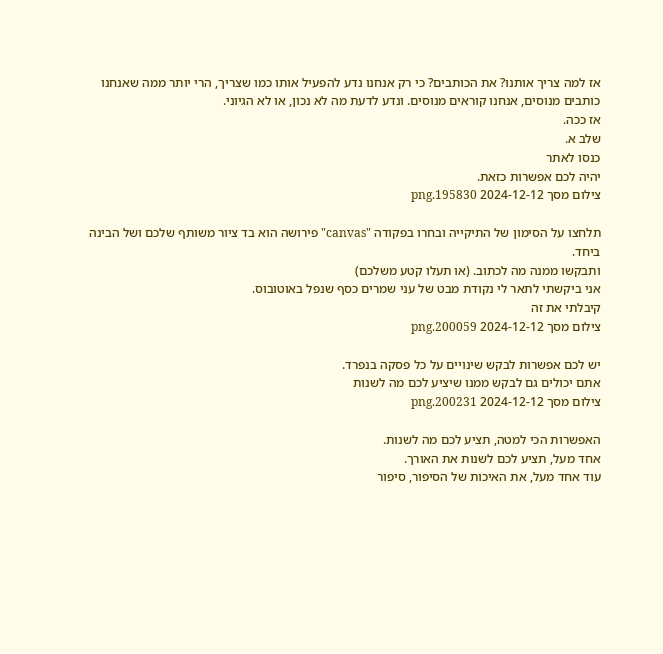אז למה צריך אותנו? את הכותבים? כי רק אנחנו נדע להפעיל אותו כמו שצריך, הרי יותר ממה שאנחנו כותבים מנוסים, אנחנו קוראים מנוסים. ונדע לדעת מה לא נכון, או לא הגיוני.
אז ככה.
שלב א.
כנסו לאתר
יהיה לכם אפשרות כזאת.
צילום מסך 2024-12-12 195830.png

תלחצו על הסימון של התיקייה ובחרו בפקודה "canvas" פירושה הוא בד ציור משותף שלכם ושל הבינה ביחד.
ותבקשו ממנה מה לכתוב. (או תעלו קטע משלכם)
אני ביקשתי לתאר לי נקודת מבט של עני שמרים כסף שנפל באוטובוס.
קיבלתי את זה
צילום מסך 2024-12-12 200059.png

יש לכם אפשרות לבקש שינויים על כל פסקה בנפרד.
אתם יכולים גם לבקש ממנו שיציע לכם מה לשנות
צילום מסך 2024-12-12 200231.png

האפשרות הכי למטה, תציע לכם מה לשנות.
אחד מעל, תציע לכם לשנות את האורך.
עוד אחד מעל, את האיכות של הסיפור, סיפור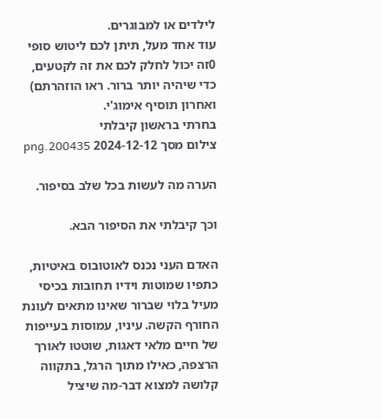לילדים או למבוגרים.
עוד אחד מעל, תיתן לכם ליטוש סופי 0זה יכול לחלק לכם את זה לקטעים, כדי שיהיה יותר ברור. ראו הוזהרתם)
ואחרון תוסיף אימוג'י.
בחרתי בראשון קיבלתי
צילום מסך 2024-12-12 200435.png

הערה מה לעשות בכל שלב בסיפור.

וכך קיבלתי את הסיפור הבא.

האדם העני נכנס לאוטובוס באיטיות, כתפיו שמוטות וידיו תחובות בכיסי מעיל בלוי שברור שאינו מתאים לעונת החורף הקשה. עיניו, עמוסות בעייפות של חיים מלאי דאגות, שוטטו לאורך הרצפה, כאילו מתוך הרגל, בתקווה קלושה למצוא דבר-מה שיציל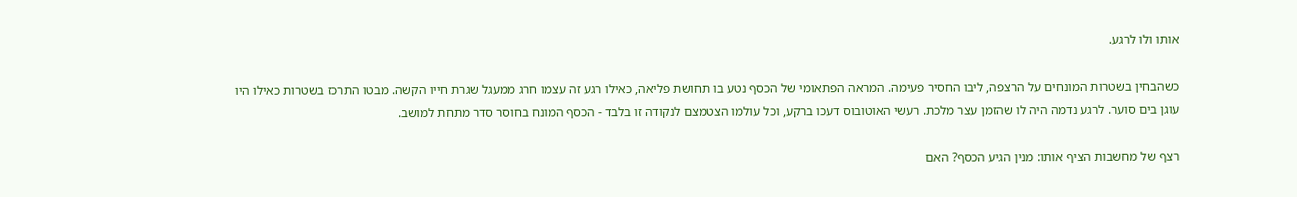אותו ולו לרגע.

כשהבחין בשטרות המונחים על הרצפה, ליבו החסיר פעימה. המראה הפתאומי של הכסף נטע בו תחושת פליאה, כאילו רגע זה עצמו חרג ממעגל שגרת חייו הקשה. מבטו התרכז בשטרות כאילו היו עוגן בים סוער. לרגע נדמה היה לו שהזמן עצר מלכת. רעשי האוטובוס דעכו ברקע, וכל עולמו הצטמצם לנקודה זו בלבד - הכסף המונח בחוסר סדר מתחת למושב.

רצף של מחשבות הציף אותו: מנין הגיע הכסף? האם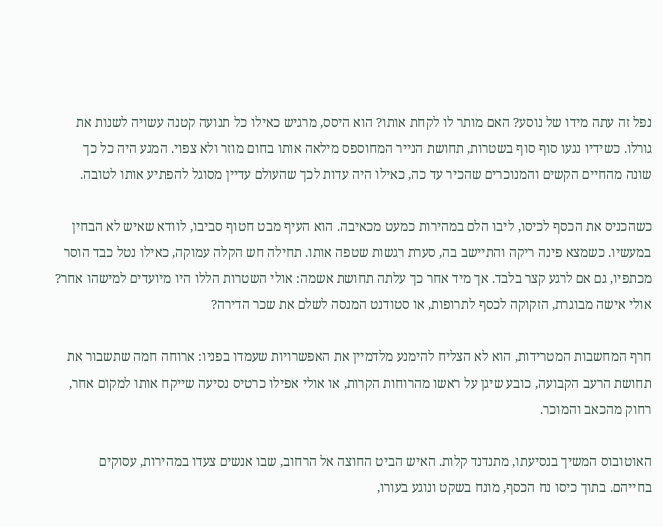נפל זה עתה מידו של נוסע? האם מותר לו לקחת אותו? הוא היסס, מרגיש כאילו כל תנועה קטנה עשויה לשנות את גורלו. כשידיו נגעו סוף סוף בשטרות, תחושת הנייר המחוספס מילאה אותו בחום מוזר ולא צפוי. המגע היה כל כך שונה מהחיים הקשים והמנוכרים שהכיר עד כה, כאילו היה עדות לכך שהעולם עדיין מסוגל להפתיע אותו לטובה.

כשהכניס את הכסף לכיסו, ליבו הלם במהירות כמעט מכאיבה. הוא העיף מבט חטוף סביבו, לוודא שאיש לא הבחין במעשיו. כשמצא פינה ריקה והתיישב בה, סערת רגשות שטפה אותו. תחילה חש הקלה עמוקה, כאילו נטל כבד הוסר מכתפיו, גם אם לרגע קצר בלבד. אך מיד אחר כך עלתה תחושת אשמה: אולי השטרות הללו היו מיועדים למישהו אחר? אולי אישה מבוגרת, הזקוקה לכסף לתרופות, או סטודנט המנסה לשלם את שכר הדירה?

חרף המחשבות המטרידות, הוא לא הצליח להימנע מלדמיין את האפשרויות שעמדו בפניו: ארוחה חמה שתשבור את תחושת הרעב הקבועה, כובע שיגן על ראשו מהרוחות הקרות, או אולי אפילו כרטיס נסיעה שייקח אותו למקום אחר, רחוק מהכאב והמוכר.

האוטובוס המשיך בנסיעתו, מתנדנד קלות. האיש הביט החוצה אל הרחוב, שבו אנשים צעדו במהירות, עסוקים בחייהם. בתוך כיסו נח הכסף, מונח בשקט ונוגע בעורו,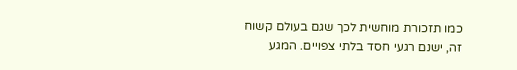כמו תזכורת מוחשית לכך שגם בעולם קשוח זה, ישנם רגעי חסד בלתי צפויים. המגע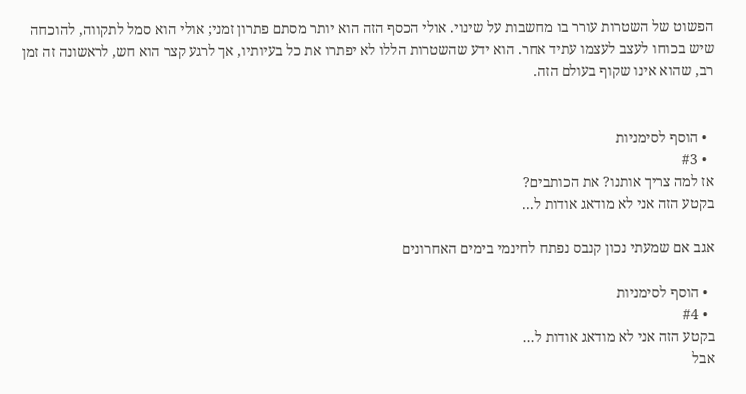הפשוט של השטרות עורר בו מחשבות על שינוי. אולי הכסף הזה הוא יותר מסתם פתרון זמני; אולי הוא סמל לתקווה, להוכחה שיש בכוחו לעצב לעצמו עתיד אחר. הוא ידע שהשטרות הללו לא יפתרו את כל בעיותיו, אך לרגע קצר הוא חש, לראשונה זה זמן רב, שהוא אינו שקוף בעולם הזה.


  • הוסף לסימניות
  • #3
אז למה צריך אותנו? את הכותבים?
בקטע הזה אני לא מודאג אודות ל...

אגב אם שמעתי נכון קנבס נפתח לחינמי בימים האחרונים

  • הוסף לסימניות
  • #4
בקטע הזה אני לא מודאג אודות ל...
אבל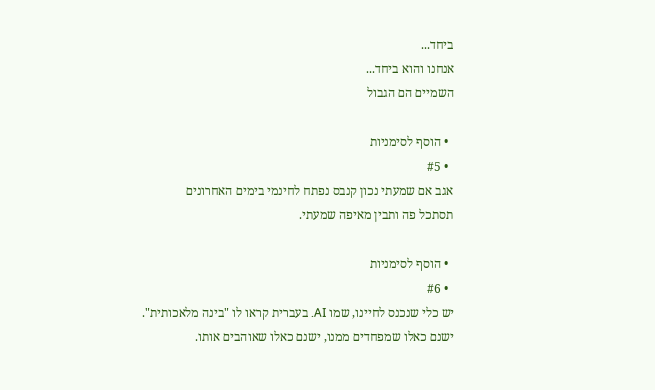ביחד...
אנחנו והוא ביחד...
השמיים הם הגבול

  • הוסף לסימניות
  • #5
אגב אם שמעתי נכון קנבס נפתח לחינמי בימים האחרונים
תסתכל פה ותבין מאיפה שמעתי.

  • הוסף לסימניות
  • #6
יש כלי שנכנס לחיינו, שמו AI. בעברית קראו לו "בינה מלאכותית".
ישנם כאלו שמפחדים ממנו, ישנם כאלו שאוהבים אותו.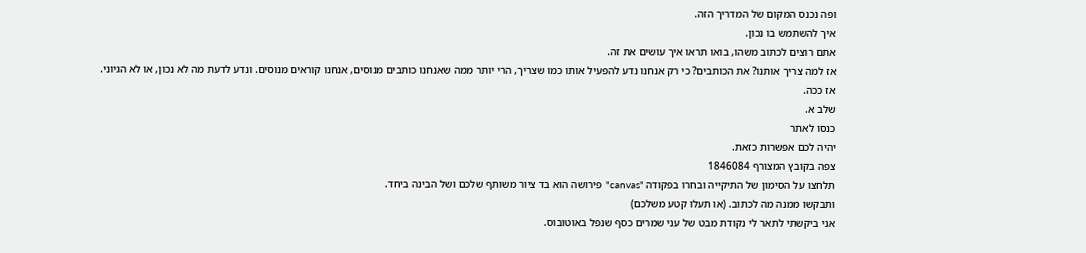ופה נכנס המקום של המדריך הזה.
איך להשתמש בו נכון.
אתם רוצים לכתוב משהו, בואו תראו איך עושים את זה.
אז למה צריך אותנו? את הכותבים? כי רק אנחנו נדע להפעיל אותו כמו שצריך, הרי יותר ממה שאנחנו כותבים מנוסים, אנחנו קוראים מנוסים. ונדע לדעת מה לא נכון, או לא הגיוני.
אז ככה.
שלב א.
כנסו לאתר
יהיה לכם אפשרות כזאת.
צפה בקובץ המצורף 1846084
תלחצו על הסימון של התיקייה ובחרו בפקודה "canvas" פירושה הוא בד ציור משותף שלכם ושל הבינה ביחד.
ותבקשו ממנה מה לכתוב. (או תעלו קטע משלכם)
אני ביקשתי לתאר לי נקודת מבט של עני שמרים כסף שנפל באוטובוס.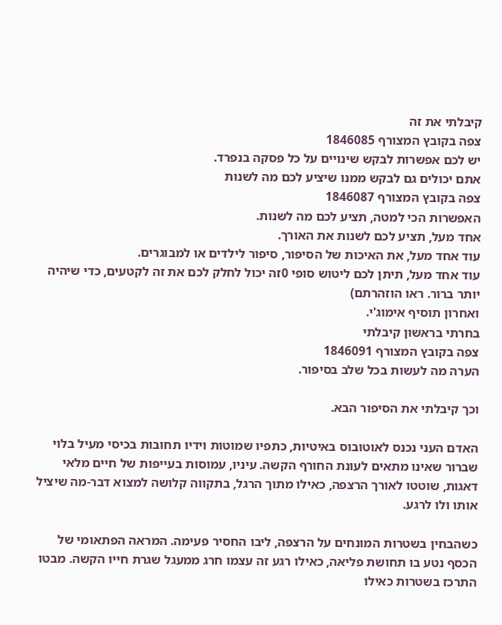קיבלתי את זה
צפה בקובץ המצורף 1846085
יש לכם אפשרות לבקש שינויים על כל פסקה בנפרד.
אתם יכולים גם לבקש ממנו שיציע לכם מה לשנות
צפה בקובץ המצורף 1846087
האפשרות הכי למטה, תציע לכם מה לשנות.
אחד מעל, תציע לכם לשנות את האורך.
עוד אחד מעל, את האיכות של הסיפור, סיפור לילדים או למבוגרים.
עוד אחד מעל, תיתן לכם ליטוש סופי 0זה יכול לחלק לכם את זה לקטעים, כדי שיהיה יותר ברור. ראו הוזהרתם)
ואחרון תוסיף אימוג'י.
בחרתי בראשון קיבלתי
צפה בקובץ המצורף 1846091
הערה מה לעשות בכל שלב בסיפור.

וכך קיבלתי את הסיפור הבא.

האדם העני נכנס לאוטובוס באיטיות, כתפיו שמוטות וידיו תחובות בכיסי מעיל בלוי שברור שאינו מתאים לעונת החורף הקשה. עיניו, עמוסות בעייפות של חיים מלאי דאגות, שוטטו לאורך הרצפה, כאילו מתוך הרגל, בתקווה קלושה למצוא דבר-מה שיציל אותו ולו לרגע.

כשהבחין בשטרות המונחים על הרצפה, ליבו החסיר פעימה. המראה הפתאומי של הכסף נטע בו תחושת פליאה, כאילו רגע זה עצמו חרג ממעגל שגרת חייו הקשה. מבטו התרכז בשטרות כאילו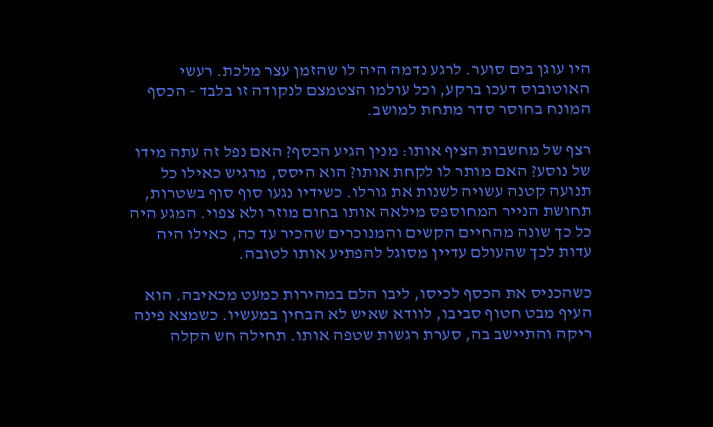היו עוגן בים סוער. לרגע נדמה היה לו שהזמן עצר מלכת. רעשי האוטובוס דעכו ברקע, וכל עולמו הצטמצם לנקודה זו בלבד - הכסף המונח בחוסר סדר מתחת למושב.

רצף של מחשבות הציף אותו: מנין הגיע הכסף? האם נפל זה עתה מידו של נוסע? האם מותר לו לקחת אותו? הוא היסס, מרגיש כאילו כל תנועה קטנה עשויה לשנות את גורלו. כשידיו נגעו סוף סוף בשטרות, תחושת הנייר המחוספס מילאה אותו בחום מוזר ולא צפוי. המגע היה כל כך שונה מהחיים הקשים והמנוכרים שהכיר עד כה, כאילו היה עדות לכך שהעולם עדיין מסוגל להפתיע אותו לטובה.

כשהכניס את הכסף לכיסו, ליבו הלם במהירות כמעט מכאיבה. הוא העיף מבט חטוף סביבו, לוודא שאיש לא הבחין במעשיו. כשמצא פינה ריקה והתיישב בה, סערת רגשות שטפה אותו. תחילה חש הקלה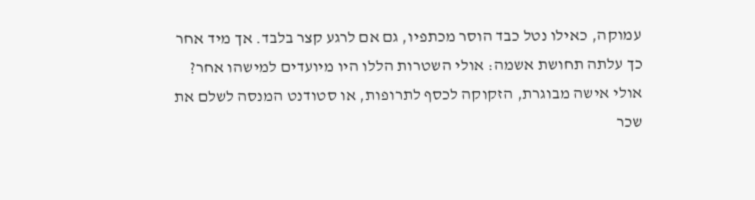עמוקה, כאילו נטל כבד הוסר מכתפיו, גם אם לרגע קצר בלבד. אך מיד אחר כך עלתה תחושת אשמה: אולי השטרות הללו היו מיועדים למישהו אחר? אולי אישה מבוגרת, הזקוקה לכסף לתרופות, או סטודנט המנסה לשלם את שכר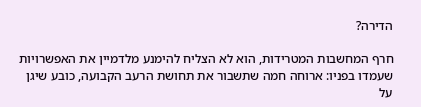הדירה?

חרף המחשבות המטרידות, הוא לא הצליח להימנע מלדמיין את האפשרויות שעמדו בפניו: ארוחה חמה שתשבור את תחושת הרעב הקבועה, כובע שיגן על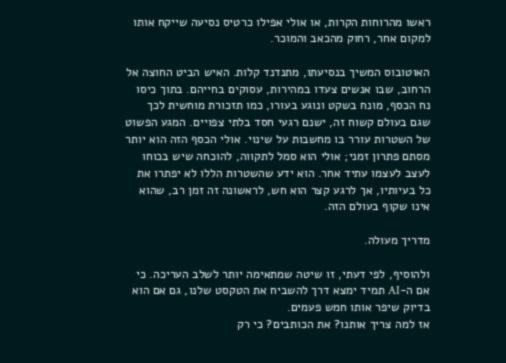ראשו מהרוחות הקרות, או אולי אפילו כרטיס נסיעה שייקח אותו למקום אחר, רחוק מהכאב והמוכר.

האוטובוס המשיך בנסיעתו, מתנדנד קלות. האיש הביט החוצה אל הרחוב, שבו אנשים צעדו במהירות, עסוקים בחייהם. בתוך כיסו נח הכסף, מונח בשקט ונוגע בעורו, כמו תזכורת מוחשית לכך שגם בעולם קשוח זה, ישנם רגעי חסד בלתי צפויים. המגע הפשוט של השטרות עורר בו מחשבות על שינוי. אולי הכסף הזה הוא יותר מסתם פתרון זמני; אולי הוא סמל לתקווה, להוכחה שיש בכוחו לעצב לעצמו עתיד אחר. הוא ידע שהשטרות הללו לא יפתרו את כל בעיותיו, אך לרגע קצר הוא חש, לראשונה זה זמן רב, שהוא אינו שקוף בעולם הזה.

מדריך מעולה.

ולהוסיף, לפי דעתי, זו שיטה שמתאימה יותר לשלב העריכה. כי אם ה-AI תמיד ימצא דרך להשביח את הטקסט שלנו, גם אם הוא בדיוק שיפר אותו חמש פעמים.
אז למה צריך אותנו? את הכותבים? כי רק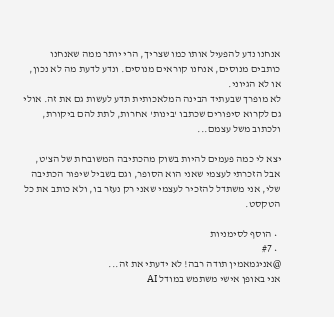אנחנו נדע להפעיל אותו כמו שצריך, הרי יותר ממה שאנחנו כותבים מנוסים, אנחנו קוראים מנוסים. ונדע לדעת מה לא נכון, או לא הגיוני.
לא מופרך שבעתיד הבינה המלאכותית תדע לעשות גם את זה. אולי גם לקרוא סיפורים שכתבו 'בינות' אחרות, לתת להם ביקורת, ולכתוב משל עצמם...

יצא לי כמה פעמים להיות בשוק מהכתיבה המשובחת של הצ'ט, אבל הזכרתי לעצמי שאני הוא הסופר, וגם בשביל שיפור הכתיבה שלי, אני משתדל להזכיר לעצמי שאני רק נעזר בו, ולא כותב את כל הטקסט.

  • הוסף לסימניות
  • #7
@אניגמאמין תודה רבה! לא ידעתי את זה...
אני באופן אישי משתמש במודל AI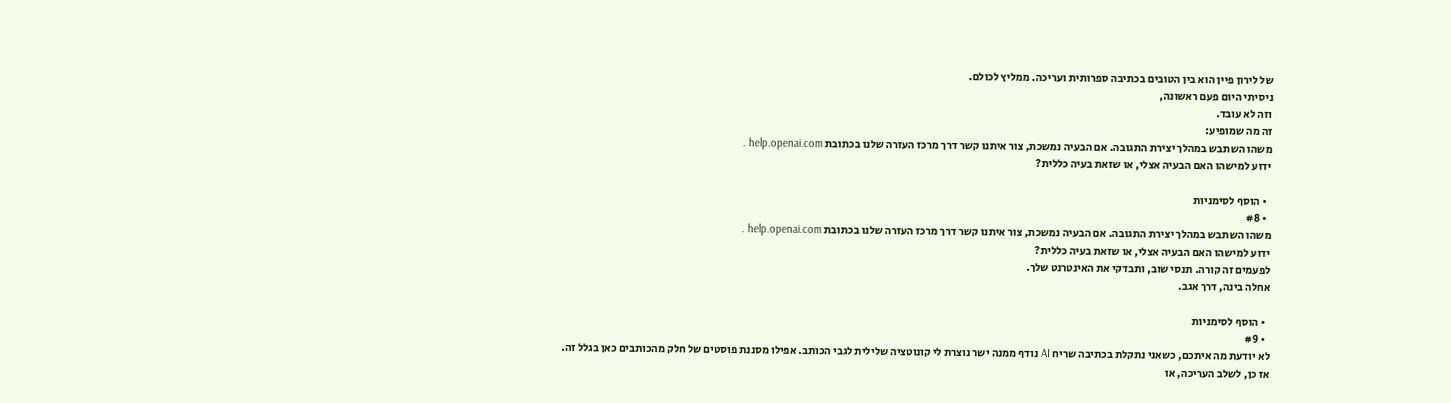של לירון פיין הוא בין הטובים בכתיבה ספרותית ועריכה. ממליץ לכולם.
ניסיתי היום פעם ראשונה,
וזה לא עובד.
זה מה שמופיע:
משהו השתבש במהלך יצירת התגובה. אם הבעיה נמשכת, צור איתנו קשר דרך מרכז העזרה שלנו בכתובת help.openai.com .
ידוע למישהו האם הבעיה אצלי, או שזאת בעיה כללית?

  • הוסף לסימניות
  • #8
משהו השתבש במהלך יצירת התגובה. אם הבעיה נמשכת, צור איתנו קשר דרך מרכז העזרה שלנו בכתובת help.openai.com .
ידוע למישהו האם הבעיה אצלי, או שזאת בעיה כללית?
לפעמים זה קורה. תנסי שוב, ותבדקי את האינטרנט שלך.
אחלה בינה, דרך אגב.

  • הוסף לסימניות
  • #9
לא יודעת מה איתכם, כשאני נתקלת בכתיבה שריח AI נודף ממנה ישר נוצרת לי קונוטציה שלילית לגבי הכותב. אפילו מסננת פוסטים של חלק מהכותבים כאן בגלל זה.
אז כן, לשלב העריכה, או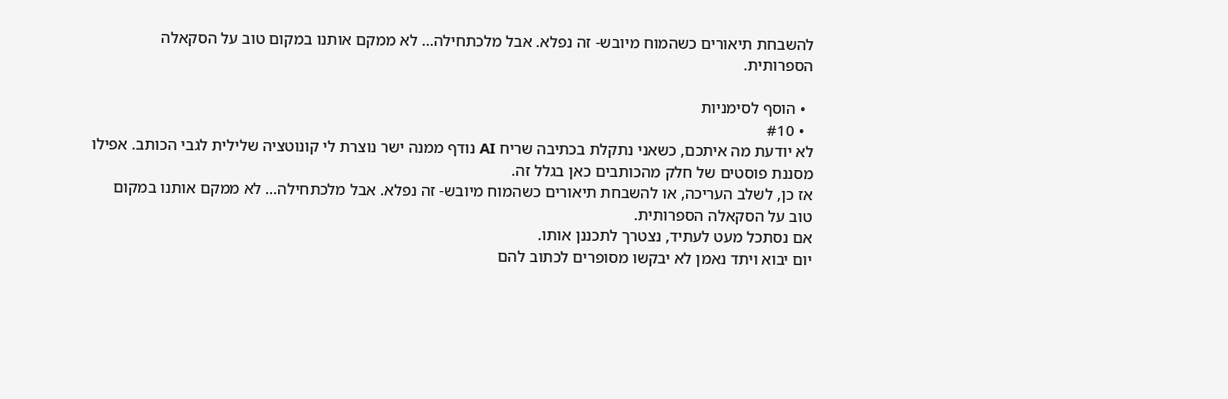להשבחת תיאורים כשהמוח מיובש- זה נפלא. אבל מלכתחילה... לא ממקם אותנו במקום טוב על הסקאלה הספרותית.

  • הוסף לסימניות
  • #10
לא יודעת מה איתכם, כשאני נתקלת בכתיבה שריח AI נודף ממנה ישר נוצרת לי קונוטציה שלילית לגבי הכותב. אפילו מסננת פוסטים של חלק מהכותבים כאן בגלל זה.
אז כן, לשלב העריכה, או להשבחת תיאורים כשהמוח מיובש- זה נפלא. אבל מלכתחילה... לא ממקם אותנו במקום טוב על הסקאלה הספרותית.
אם נסתכל מעט לעתיד, נצטרך לתכננן אותו.
יום יבוא ויתד נאמן לא יבקשו מסופרים לכתוב להם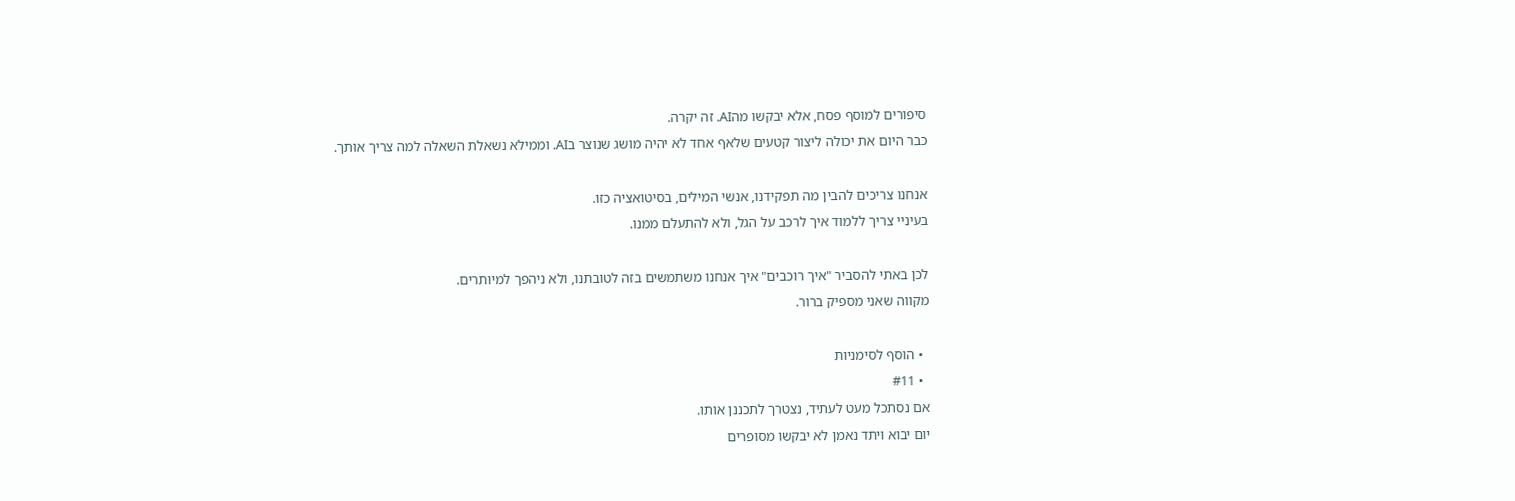סיפורים למוסף פסח, אלא יבקשו מהAI. זה יקרה.
כבר היום את יכולה ליצור קטעים שלאף אחד לא יהיה מושג שנוצר בAI. וממילא נשאלת השאלה למה צריך אותך.

אנחנו צריכים להבין מה תפקידנו, אנשי המילים, בסיטואציה כזו.
בעיניי צריך ללמוד איך לרכב על הגל, ולא להתעלם ממנו.

לכן באתי להסביר "איך רוכבים" איך אנחנו משתמשים בזה לטובתנו, ולא ניהפך למיותרים.
מקווה שאני מספיק ברור.

  • הוסף לסימניות
  • #11
אם נסתכל מעט לעתיד, נצטרך לתכננן אותו.
יום יבוא ויתד נאמן לא יבקשו מסופרים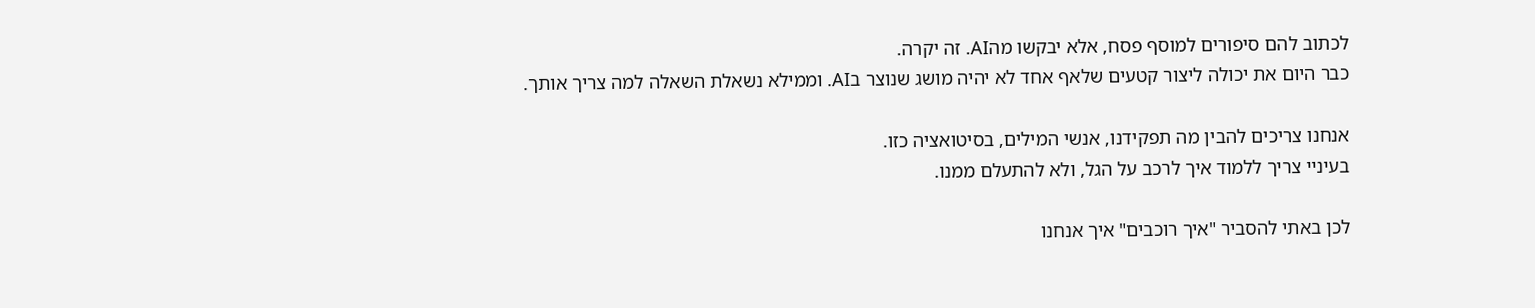לכתוב להם סיפורים למוסף פסח, אלא יבקשו מהAI. זה יקרה.
כבר היום את יכולה ליצור קטעים שלאף אחד לא יהיה מושג שנוצר בAI. וממילא נשאלת השאלה למה צריך אותך.

אנחנו צריכים להבין מה תפקידנו, אנשי המילים, בסיטואציה כזו.
בעיניי צריך ללמוד איך לרכב על הגל, ולא להתעלם ממנו.

לכן באתי להסביר "איך רוכבים" איך אנחנו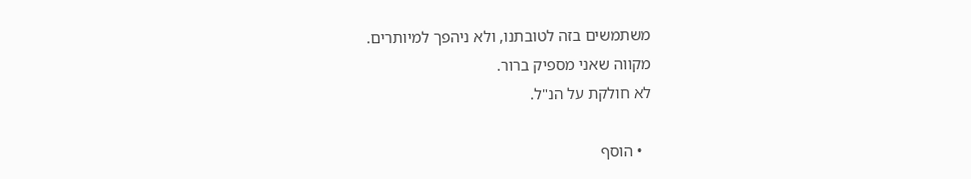משתמשים בזה לטובתנו, ולא ניהפך למיותרים.
מקווה שאני מספיק ברור.
לא חולקת על הנ"ל.

  • הוסף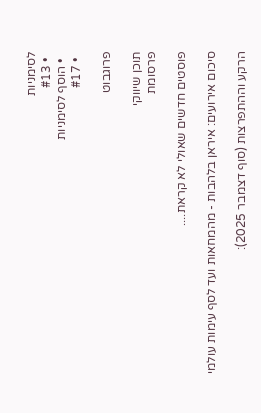לסימניות
  • #13
  • הוסף לסימניות
  • #17

פרוגבוט

תוכן שיווקי
פרסומת

פוסטים חדשים שאולי לא קראת....

סיכום אירועים: איראן בלהבות - מהמחאות ועד לסף עימות עולמי

הרקע וההתפרצות (סוף דצמבר 2025):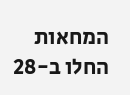המחאות החלו ב-28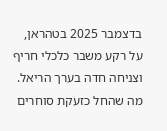בדצמבר 2025 בטהראן, על רקע משבר כלכלי חריף וצניחה חדה בערך הריאל. מה שהחל כזעקת סוחרים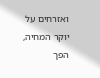ואזרחים על יוקר המחיה, הפך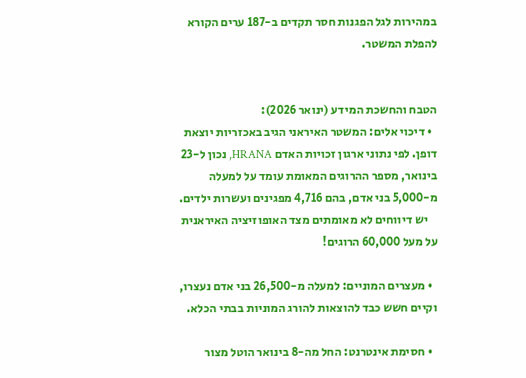במהירות לגל הפגנות חסר תקדים ב-187 ערים הקורא להפלת המשטר.


הטבח והחשכת המידע (ינואר 2026):
  • דיכוי אלים: המשטר האיראני הגיב באכזריות יוצאת דופן. לפי נתוני ארגון זכויות האדם HRANA, נכון ל-23 בינואר, מספר ההרוגים המאומת עומד על למעלה מ-5,000 בני אדם, בהם 4,716 מפגינים ועשרות ילדים.
    יש דיווחים לא מאומתים מצד האופוזיציה האיראנית על מעל 60,000 הרוגים!

  • מעצרים המוניים: למעלה מ-26,500 בני אדם נעצרו, וקיים חשש כבד להוצאות להורג המוניות בבתי הכלא.

  • חסימת אינטרנט: החל מה-8 בינואר הוטל מצור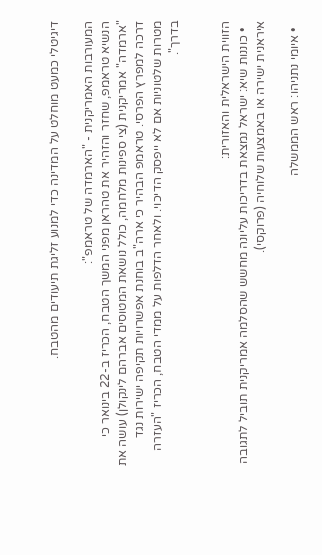דיגיטלי כמעט מוחלט על המדינה כדי למנוע זליגת תיעודים מהטבח.

המעורבות האמריקנית - "הארמדה של טראמפ":
הנשיא טראמפ, שחזר והזהיר את טהראן מפני המשך הטבח, הכריז ב-22 בינואר כי "ארמדה" אמריקנית (צי ספינות מלחמה, כולל נושאת המטוסים אברהם לינקולן) עושה את דרכה למפרץ הפרסי. טראמפ הבהיר כי ארה"ב בוחנת אפשרויות תקיפה ישירות נגד מטרות שלטוניות אם לא ייפסק הדיכוי. ולאחר הדלפות על ממדי הטבח, הכריז "העזרה בדרך".


הזווית הישראלית והאזורית:
  • כוננות שיא: ישראל נמצאת בדריכות עליונה מחשש שהסלמה אמריקנית תוביל לתגובה איראנית ישירה או באמצעות שלוחיה (פרוקסי).

  • איומי נתניהו: ראש הממשלה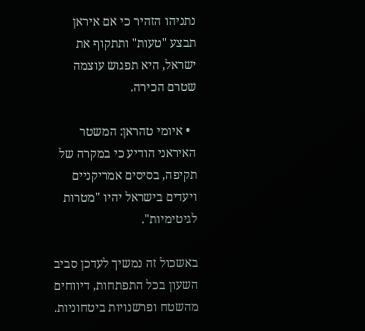נתניהו הזהיר כי אם איראן תבצע "טעות" ותתקוף את ישראל, היא תפגוש עוצמה שטרם הכירה.

  • איומי טהראן: המשטר האיראני הודיע כי במקרה של תקיפה, בסיסים אמריקניים ויעדים בישראל יהיו "מטרות לגיטימיות".

באשכול זה נמשיך לעדכן סביב השעון בכל התפתחות, דיווחים מהשטח ופרשנויות ביטחוניות.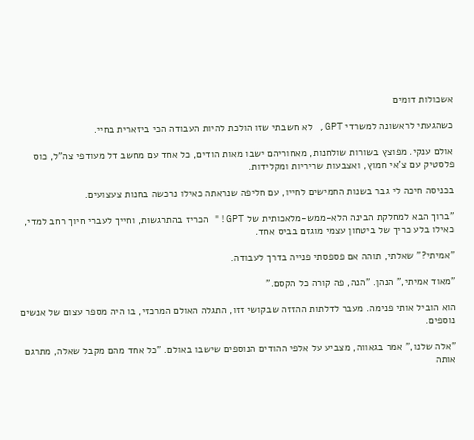אשכולות דומים

כשהגעתי לראשונה למשרדי GPT, לא חשבתי שזו הולכת להיות העבודה הכי ביזארית בחיי.

אולם ענקי. מפוצץ בשורות שולחנות, מאחוריהם ישבו מאות הודים, כל אחד עם מחשב דל מעודפי צה"ל, כוס פלסטיק עם צ'אי חמוץ, ואצבעות שריריות ומקלידות.

בכניסה חיכה לי גבר בשנות החמישים לחייו, עם חליפה שנראתה כאילו נרכשה בחנות צעצועים.

"ברוך הבא למחלקת הבינה הלא-ממש-מלאכותית של GPT!" הכריז בהתרגשות, וחייך לעברי חיוך רחב למדי, כאילו בלע כריך של ביטחון עצמי מוגזם בביס אחד.

"אמיתי?" שאלתי, תוהה אם פספסתי פנייה בדרך לעבודה.

"מאוד אמיתי," הנהן. "הנה, פה קורה כל הקסם."

הוא הוביל אותי פנימה. מעבר לדלתות ההזזה שבקושי זזו, התגלה האולם המרכזי, בו היה מספר עצום של אנשים נוספים.

"אלה שלנו," אמר בגאווה, מצביע על אלפי ההודים הנוספים שישבו באולם. "כל אחד מהם מקבל שאלה, מתרגם אותה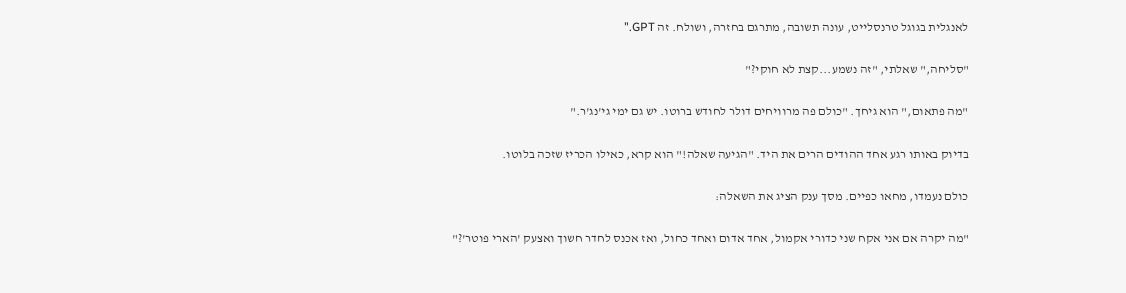לאנגלית בגוגל טרנסלייט, עונה תשובה, מתרגם בחזרה, ושולח. זה GPT."

"סליחה," שאלתי, "זה נשמע...קצת לא חוקי?"

"מה פתאום," הוא גיחך. "כולם פה מרוויחים דולר לחודש ברוטו. יש גם ימי גי'נג'ר."

בדיוק באותו רגע אחד ההודים הרים את היד. "הגיעה שאלה!" הוא קרא, כאילו הכריז שזכה בלוטו.

כולם נעמדו, מחאו כפיים. מסך ענק הציג את השאלה:

"מה יקרה אם אני אקח שני כדורי אקמול, אחד אדום ואחד כחול, ואז אכנס לחדר חשוך ואצעק 'הארי פוטר'?"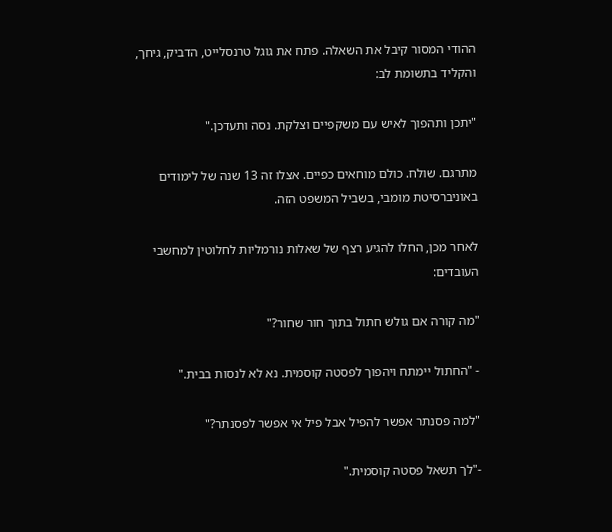ההודי המסור קיבל את השאלה. פתח את גוגל טרנסלייט, הדביק, גיחך, והקליד בתשומת לב:

"יתכן ותהפוך לאיש עם משקפיים וצלקת. נסה ותעדכן."

מתרגם. שולח. כולם מוחאים כפיים. אצלו זה 13 שנה של לימודים באוניברסיטת מומבי, בשביל המשפט הזה.

לאחר מכן, החלו להגיע רצף של שאלות נורמליות לחלוטין למחשבי העובדים:

"מה קורה אם גולש חתול בתוך חור שחור?"

- "החתול יימתח ויהפוך לפסטה קוסמית. נא לא לנסות בבית."

"למה פסנתר אפשר להפיל אבל פיל אי אפשר לפסנתר?"

-"לך תשאל פסטה קוסמית."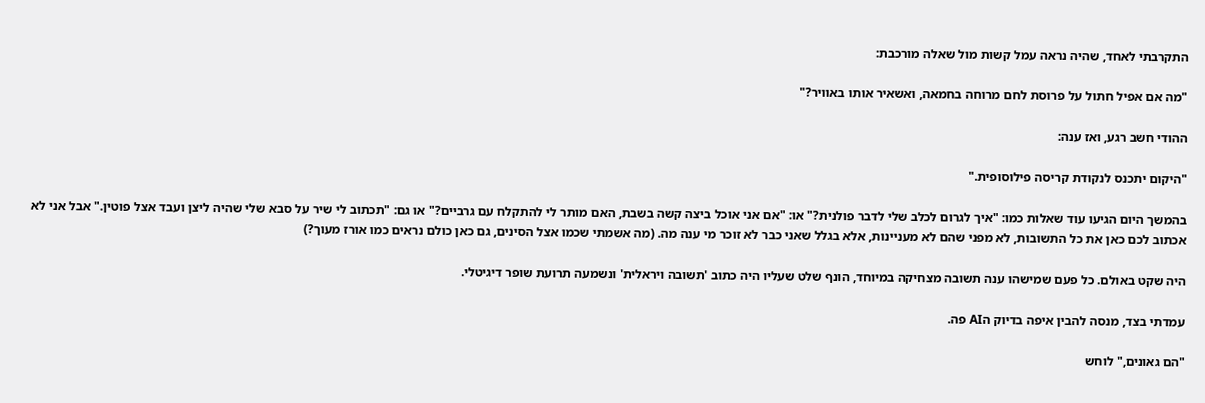התקרבתי לאחד, שהיה נראה עמל קשות מול שאלה מורכבת:

"מה אם אפיל חתול על פרוסת לחם מרוחה בחמאה, ואשאיר אותו באוויר?"

ההודי חשב רגע, ואז ענה:

"היקום יתכנס לנקודת קריסה פילוסופית."

בהמשך היום הגיעו עוד שאלות כמו: "איך לגרום לכלב שלי לדבר פולנית?" או: "אם אני אוכל ביצה קשה בשבת, האם מותר לי להתקלח עם גרביים?" או גם: "תכתוב לי שיר על סבא שלי שהיה ליצן ועבד אצל פוטין." אבל אני לא אכתוב לכם כאן את כל התשובות, לא מפני שהם לא מעניינות, אלא בגלל שאני כבר לא זוכר מי ענה מה. (מה אשמתי שכמו אצל הסינים, גם כאן כולם נראים כמו אורז מעוך?)

היה שקט באולם. כל פעם שמישהו ענה תשובה מצחיקה במיוחד, הונף שלט שעליו היה כתוב 'תשובה ויראלית' ונשמעה תרועת שופר דיגיטלי.

עמדתי בצד, מנסה להבין איפה בדיוק הAI פה.

"הם גאונים," לוחש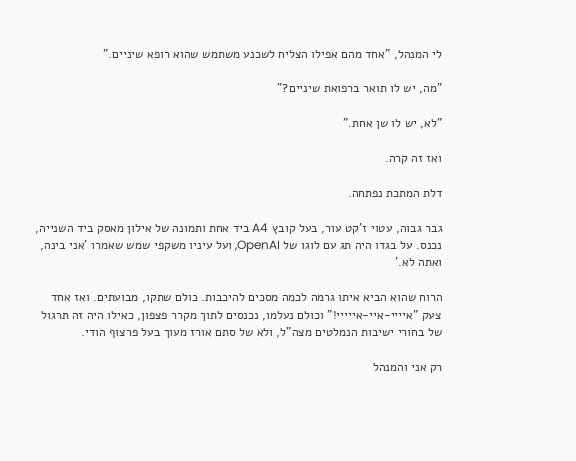לי המנהל, "אחד מהם אפילו הצליח לשכנע משתמש שהוא רופא שיניים."

"מה, יש לו תואר ברפואת שיניים?"

"לא, יש לו שן אחת."

ואז זה קרה.

דלת המתכת נפתחה.

גבר גבוה, עטוי ז'קט עור, בעל קובץ A4 ביד אחת ותמונה של אילון מאסק ביד השנייה, נכנס. על בגדו היה תג עם לוגו של OpenAI, ועל עיניו משקפי שמש שאמרו 'אני בינה, ואתה לא.'

הרוח שהוא הביא איתו גרמה לכמה מסכים להיכבות. כולם שתקו, מבועתים. ואז אחד צעק "איייי-איי-אייייי!" וכולם נעלמו, נכנסים לתוך מקרר פצפון, כאילו היה זה תרגול של בחורי ישיבות הנמלטים מצה"ל, ולא של סתם אורז מעוך בעל פרצוף הודי.

רק אני והמנהל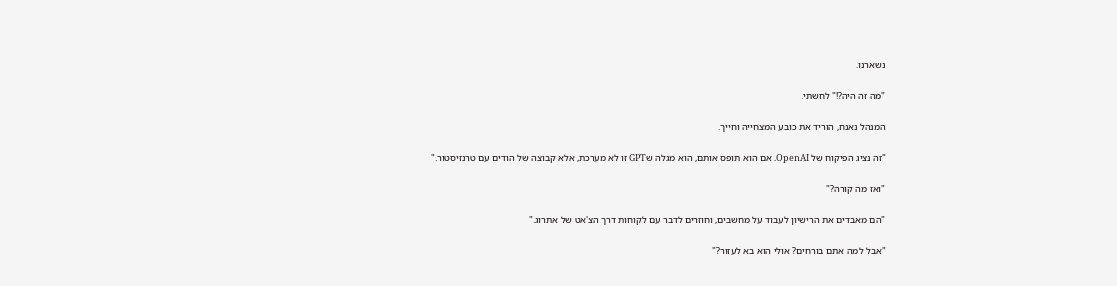נשארנו.

"מה זה היה?!" לחשתי.

המנהל נאנח, הוריד את כובע המצחייה וחייך.

"זה נציג הפיקוח של OpenAI. אם הוא תופס אותם, הוא מגלה שGPT זו לא מערכת, אלא קבוצה של הודים עם טרנזיסטור."

"ואז מה קורה?"

"הם מאבדים את הרישיון לעבוד על מחשבים, וחוזרים לדבר עם לקוחות דרך הצ'אט של אתרוג."

"אבל למה אתם בורחים? אולי הוא בא לעזור?"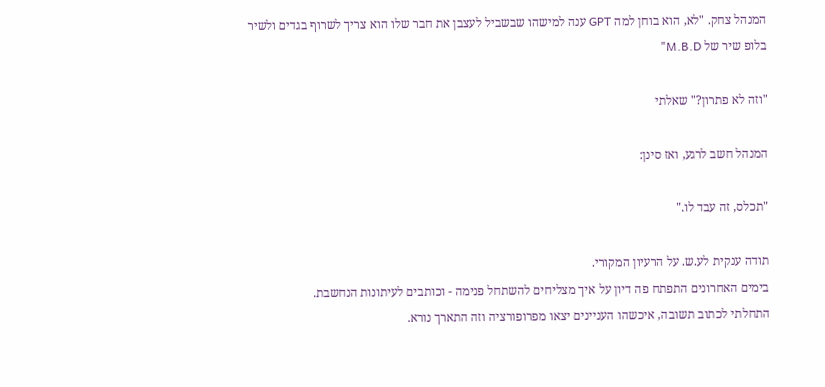המנהל צחק. "לא, הוא בוחן למה GPT ענה למישהו שבשביל לעצבן את חבר שלו הוא צריך לשרוף בגדים ולשיר בלופ שיר של M.B.D"

"וזה לא פתרון?" שאלתי

המנהל חשב לרגע, ואז סינן:

"תכלס, זה עבד לו."

תודה ענקית לע.ש. על הרעיון המקורי.
בימים האחרונים התפתח פה דיון על איך מצליחים להשתחל פנימה - וכותבים לעיתונות הנחשבת.
התחלתי לכתוב תשובה, איכשהו העניינים יצאו מפרופורציה וזה התארך נורא.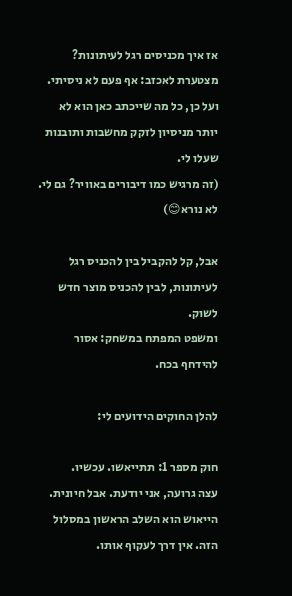אז איך מכניסים רגל לעיתונות?
מצטערת לאכזב: אף פעם לא ניסיתי.
ועל כן, כל מה שייכתב כאן הוא לא יותר מניסיון לזקק מחשבות ותובנות שעלו לי.
(זה מרגיש כמו דיבורים באוויר? גם לי. לא נורא😊)

אבל, קל להקביל בין להכניס רגל לעיתונות, לבין להכניס מוצר חדש לשוק.
ומשפט המפתח במשחק: אסור להידחף בכח.

להלן החוקים הידועים לי:

חוק מספר 1: תתייאשו. עכשיו.
עצה גרועה, אני יודעת. אבל חיונית.
הייאוש הוא השלב הראשון במסלול הזה. אין דרך לעקוף אותו.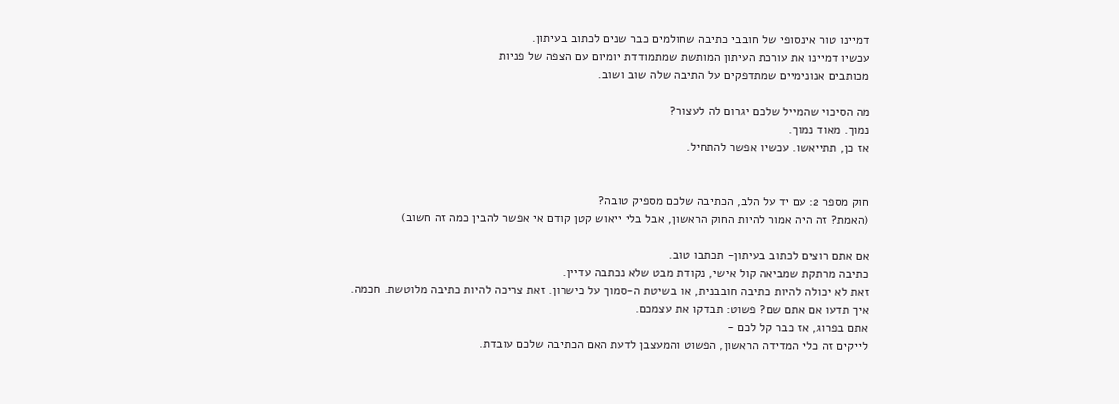דמיינו טור אינסופי של חובבי כתיבה שחולמים כבר שנים לכתוב בעיתון.
עכשיו דמיינו את עורכת העיתון המותשת שמתמודדת יומיום עם הצפה של פניות
מכותבים אנונימיים שמתדפקים על התיבה שלה שוב ושוב.

מה הסיכוי שהמייל שלכם יגרום לה לעצור?
נמוך. מאוד נמוך.
אז כן, תתייאשו. עכשיו אפשר להתחיל.


חוק מספר 2: עם יד על הלב, הכתיבה שלכם מספיק טובה?
(האמת? זה היה אמור להיות החוק הראשון, אבל בלי ייאוש קטן קודם אי אפשר להבין כמה זה חשוב)

אם אתם רוצים לכתוב בעיתון- תכתבו טוב.
כתיבה מרתקת שמביאה קול אישי, נקודת מבט שלא נכתבה עדיין.
זאת לא יכולה להיות כתיבה חובבנית, או בשיטת ה-סמוך על כישרון. זאת צריכה להיות כתיבה מלוטשת. חכמה.
איך תדעו אם אתם שם? פשוט: תבדקו את עצמכם.
אתם בפרוג, אז כבר קל לכם -
לייקים זה כלי המדידה הראשון, הפשוט והמעצבן לדעת האם הכתיבה שלכם עובדת.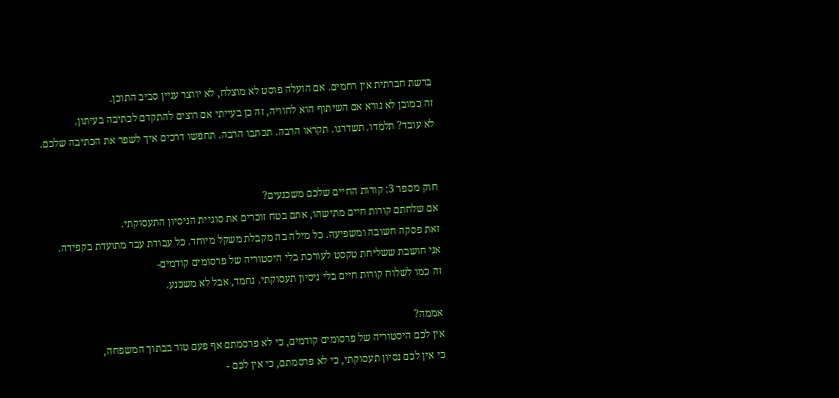ברשת חברתית אין רחמים. אם הועלה פוסט לא מוצלח, לא יווצר עניין סביב התוכן.
זה כמובן לא נורא אם השיתוף הוא לחוויה, זה כן בעייתי אם רוצים להתקדם לכתיבה בעיתון.
לא עובד? תלמדו. תשדרגו. תקראו הרבה. תכתבו הרבה. תחפשו דרכים איך לשפר את הכתיבה שלכם.


חוק מספר 3: קורות החיים שלכם משכנעים?
אם שלחתם קורות חיים מתישהו, אתם בטח זוכרים את סוגיית הניסיון התעסוקתי.
זאת פסקה חשובה ומשפיעה. כל מילה בה מקבלת משקל מיוחד. כל עבודת עבר מתועדת בקפידה.
אני חושבת ששליחת טקסט לעורכת בלי היסטוריה של פרסומים קודמים-
זה כמו לשלוח קורות חיים בלי ניסיון תעסוקתי. נחמד, אבל לא משכנע.

אממה?
אין לכם היסטוריה של פרסומים קודמים, כי לא פרסמתם אף פעם טור בבתוך המשפחה,
כי אין לכם נסיון תעסוקתי, כי לא פרסמתם, כי אין לכם -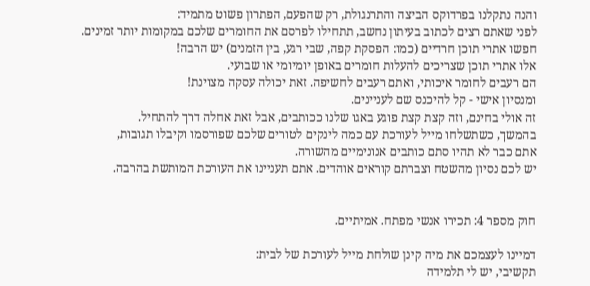והנה נתקלנו בפרדוקס הביצה והתרנגולת, רק שהפעם, הפתרון פשוט מתמיד:
לפני שאתם רצים לכתוב בעיתון נחשב, תתחילו לפרסם את החומרים שלכם במקומות יותר זמינים.
חפשו אתרי תוכן חרדיים (כמו: הפסקת קפה, שבי רגע, בין הזמנים) יש הרבה!
אלו אתרי תוכן שצריכים להעלות חומרים באופן יומיומי או שבועי.
הם רעבים לחומר איכותי, ואתם רעבים לחשיפה. זאת יכולה עסקה מצוינת!
ומנסיון אישי - קל להיכנס שם לעניינים.
זה אולי בחינם, וזה קצת קצת פוגע באגו שלנו ככותבים, אבל זאת אחלה דרך להתחיל.
בהמשך, כשתשלחו מייל לעורכת עם כמה לינקים לטורים שלכם שפורסמו וקיבלו תגובות,
אתם כבר לא תהיו סתם כותבים אנונימיים מהשורה.
יש לכם נסיון מהשטח וצברתם קוראים אוהדים. אתם תעניינו את העורכת המותשת בהרבה.


חוק מספר 4: תכירו אנשי מפתח. אמיתיים.

דמיינו לעצמכם את מיה קינן שולחת מייל לעורכת של לבית:
תקשיבי, יש לי תלמידה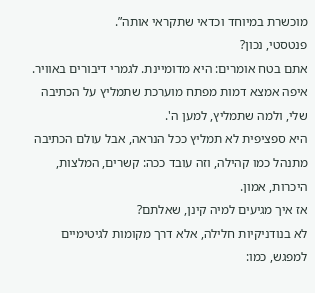מוכשרת במיוחד וכדאי שתקראי אותה”.
פנטסטי, נכון?
אתם בטח אומרים: היא מדומיינת. לגמרי דיבורים באוויר.
איפה אמצא דמות מפתח מוערכת שתמליץ על הכתיבה שלי, ולמה שתמליץ, למען ה'.
היא ספציפית לא תמליץ ככל הנראה, אבל עולם הכתיבה מתנהל כמו קהילה, וזה עובד ככה: קשרים, המלצות, היכרות, אמון.
אז איך מגיעים למיה קינן, שאלתם?
לא בנודניקיות חלילה, אלא דרך מקומות לגיטימיים למפגש, כמו: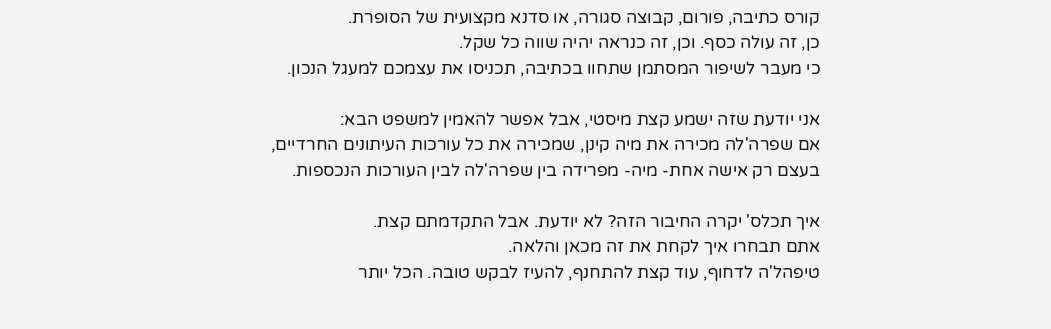קורס כתיבה, פורום, קבוצה סגורה, או סדנא מקצועית של הסופרת.
כן, זה עולה כסף. וכן, זה כנראה יהיה שווה כל שקל.
כי מעבר לשיפור המסתמן שתחוו בכתיבה, תכניסו את עצמכם למעגל הנכון.

אני יודעת שזה ישמע קצת מיסטי, אבל אפשר להאמין למשפט הבא:
אם שפרה'לה מכירה את מיה קינן, שמכירה את כל עורכות העיתונים החרדיים,
בעצם רק אישה אחת- מיה- מפרידה בין שפרה'לה לבין העורכות הנכספות.

איך תכלס' יקרה החיבור הזה? לא יודעת. אבל התקדמתם קצת.
אתם תבחרו איך לקחת את זה מכאן והלאה.
טיפהל'ה לדחוף, עוד קצת להתחנף, להעיז לבקש טובה. הכל יותר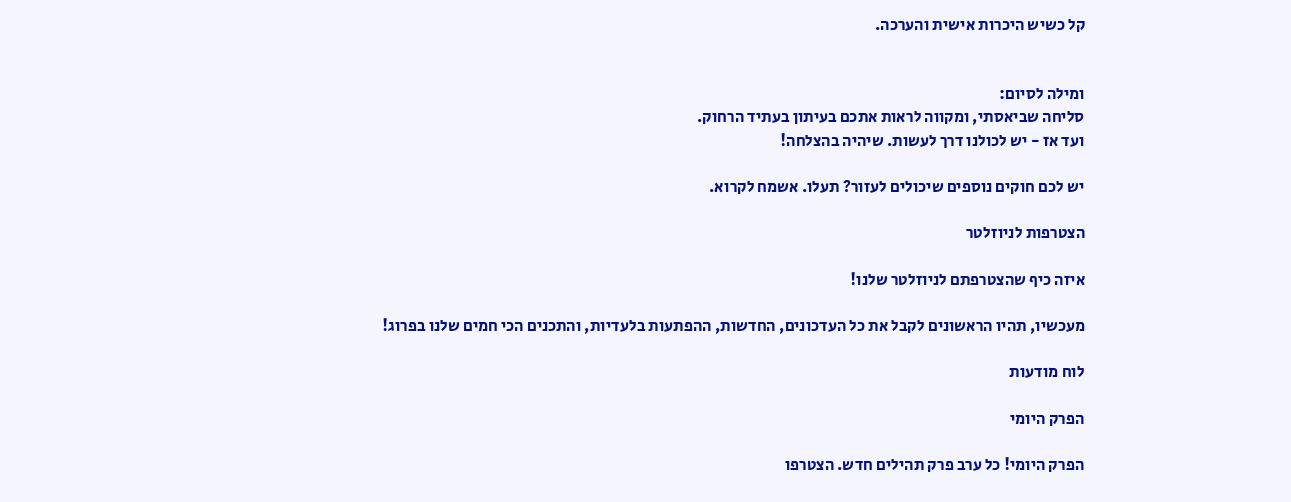קל כשיש היכרות אישית והערכה.


ומילה לסיום:
סליחה שביאסתי, ומקווה לראות אתכם בעיתון בעתיד הרחוק.
ועד אז - יש לכולנו דרך לעשות. שיהיה בהצלחה!

יש לכם חוקים נוספים שיכולים לעזור? תעלו. אשמח לקרוא.

הצטרפות לניוזלטר

איזה כיף שהצטרפתם לניוזלטר שלנו!

מעכשיו, תהיו הראשונים לקבל את כל העדכונים, החדשות, ההפתעות בלעדיות, והתכנים הכי חמים שלנו בפרוג!

לוח מודעות

הפרק היומי

הפרק היומי! כל ערב פרק תהילים חדש. הצטרפו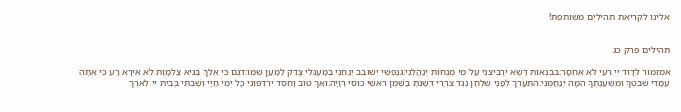אלינו לקריאת תהילים משותפת!


תהילים פרק כג

אמִזְמוֹר לְדָוִד יי רֹעִי לֹא אֶחְסָר:בבִּנְאוֹת דֶּשֶׁא יַרְבִּיצֵנִי עַל מֵי מְנֻחוֹת יְנַהֲלֵנִי:גנַפְשִׁי יְשׁוֹבֵב יַנְחֵנִי בְמַעְגְּלֵי צֶדֶק לְמַעַן שְׁמוֹ:דגַּם כִּי אֵלֵךְ בְּגֵיא צַלְמָוֶת לֹא אִירָא רָע כִּי אַתָּה עִמָּדִי שִׁבְטְךָ וּמִשְׁעַנְתֶּךָ הֵמָּה יְנַחֲמֻנִי:התַּעֲרֹךְ לְפָנַי שֻׁלְחָן נֶגֶד צֹרְרָי דִּשַּׁנְתָּ בַשֶּׁמֶן רֹאשִׁי כּוֹסִי רְוָיָה:ואַךְ טוֹב וָחֶסֶד יִרְדְּפוּנִי כָּל יְמֵי חַיָּי וְשַׁבְתִּי בְּבֵית יי לְאֹרֶךְ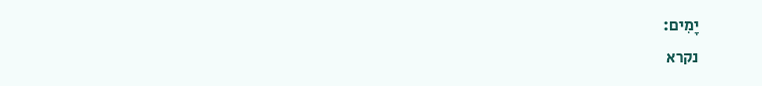יָמִים:
נקרא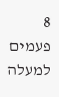8  פעמים
למעלה